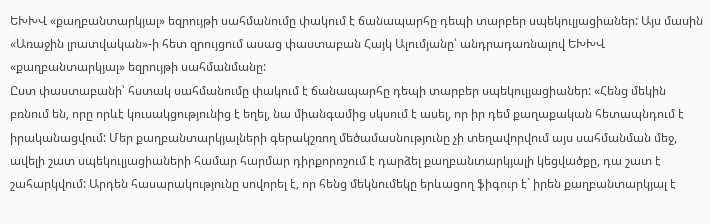ԵԽԽՎ «քաղբանտարկյալ» եզրույթի սահմանումը փակում է ճանապարհը դեպի տարբեր սպեկուլյացիաներ: Այս մասին «Առաջին լրատվական»-ի հետ զրույցում ասաց փաստաբան Հայկ Ալումյանը՝ անդրադառնալով ԵԽԽՎ «քաղբանտարկյալ» եզրույթի սահմանմանը:
Ըստ փաստաբանի՝ հստակ սահմանումը փակում է ճանապարհը դեպի տարբեր սպեկուլյացիաներ: «Հենց մեկին բռնում են, որը որևէ կուսակցությունից է եղել, նա միանգամից սկսում է ասել, որ իր դեմ քաղաքական հետապնդում է իրականացվում: Մեր քաղբանտարկյալների գերակշռող մեծամասնությունը չի տեղավորվում այս սահմանման մեջ, ավելի շատ սպեկուլյացիաների համար հարմար դիրքորոշում է դարձել քաղբանտարկյալի կեցվածքը, դա շատ է շահարկվում: Արդեն հասարակությունը սովորել է, որ հենց մեկնումեկը երևացող ֆիգուր է` իրեն քաղբանտարկյալ է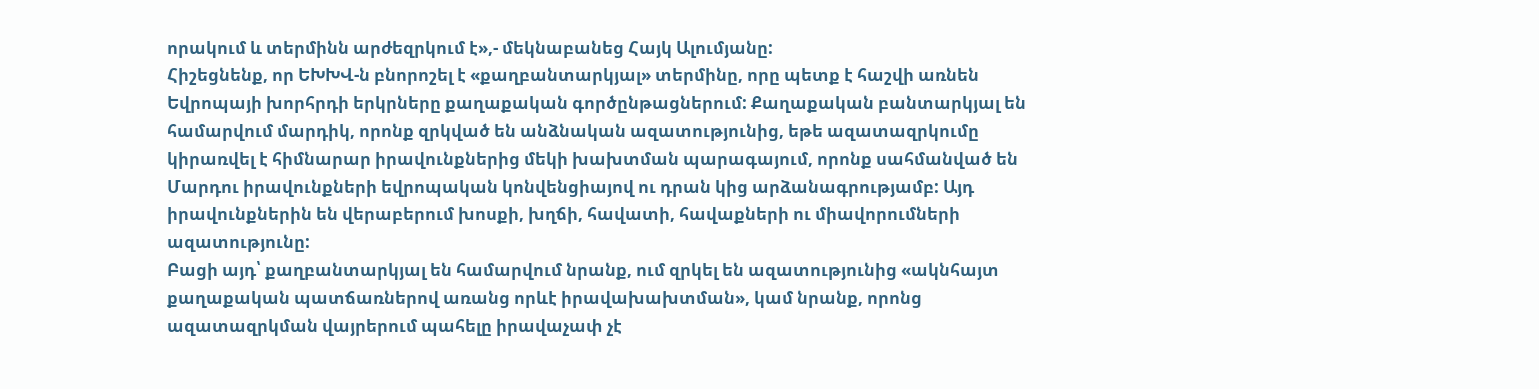որակում և տերմինն արժեզրկում է»,- մեկնաբանեց Հայկ Ալումյանը:
Հիշեցնենք, որ ԵԽԽՎ-ն բնորոշել է «քաղբանտարկյալ» տերմինը, որը պետք է հաշվի առնեն Եվրոպայի խորհրդի երկրները քաղաքական գործընթացներում: Քաղաքական բանտարկյալ են համարվում մարդիկ, որոնք զրկված են անձնական ազատությունից, եթե ազատազրկումը կիրառվել է հիմնարար իրավունքներից մեկի խախտման պարագայում, որոնք սահմանված են Մարդու իրավունքների եվրոպական կոնվենցիայով ու դրան կից արձանագրությամբ: Այդ իրավունքներին են վերաբերում խոսքի, խղճի, հավատի, հավաքների ու միավորումների ազատությունը:
Բացի այդ՝ քաղբանտարկյալ են համարվում նրանք, ում զրկել են ազատությունից «ակնհայտ քաղաքական պատճառներով առանց որևէ իրավախախտման», կամ նրանք, որոնց ազատազրկման վայրերում պահելը իրավաչափ չէ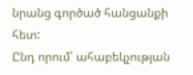նրանց գործած հանցանքի հետ:
Ընդ որում՝ ահաբեկչության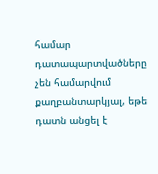համար դատապարտվածները չեն համարվում քաղբանտարկյալ, եթե դատն անցել է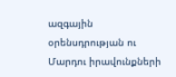ազգային օրենսդրության ու Մարդու իրավունքների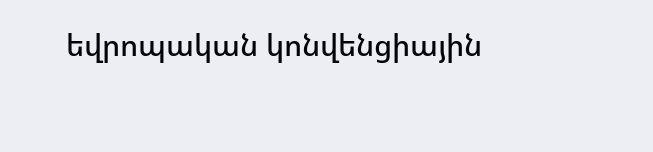եվրոպական կոնվենցիային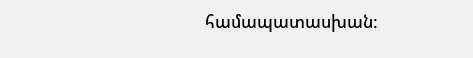համապատասխան: